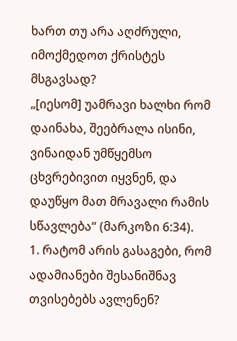ხართ თუ არა აღძრული, იმოქმედოთ ქრისტეს მსგავსად?
„[იესომ] უამრავი ხალხი რომ დაინახა, შეებრალა ისინი, ვინაიდან უმწყემსო ცხვრებივით იყვნენ, და დაუწყო მათ მრავალი რამის სწავლება“ (მარკოზი 6:34).
1. რატომ არის გასაგები, რომ ადამიანები შესანიშნავ თვისებებს ავლენენ?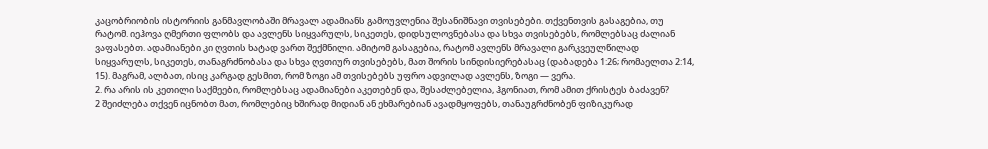კაცობრიობის ისტორიის განმავლობაში მრავალ ადამიანს გამოუვლენია შესანიშნავი თვისებები. თქვენთვის გასაგებია, თუ რატომ. იეჰოვა ღმერთი ფლობს და ავლენს სიყვარულს, სიკეთეს, დიდსულოვნებასა და სხვა თვისებებს, რომლებსაც ძალიან ვაფასებთ. ადამიანები კი ღვთის ხატად ვართ შექმნილი. ამიტომ გასაგებია, რატომ ავლენს მრავალი გარკვეულწილად სიყვარულს, სიკეთეს, თანაგრძნობასა და სხვა ღვთიურ თვისებებს, მათ შორის სინდისიერებასაც (დაბადება 1:26; რომაელთა 2:14, 15). მაგრამ, ალბათ, ისიც კარგად გესმით, რომ ზოგი ამ თვისებებს უფრო ადვილად ავლენს, ზოგი — ვერა.
2. რა არის ის კეთილი საქმეები, რომლებსაც ადამიანები აკეთებენ და, შესაძლებელია, ჰგონიათ, რომ ამით ქრისტეს ბაძავენ?
2 შეიძლება თქვენ იცნობთ მათ, რომლებიც ხშირად მიდიან ან ეხმარებიან ავადმყოფებს, თანაუგრძნობენ ფიზიკურად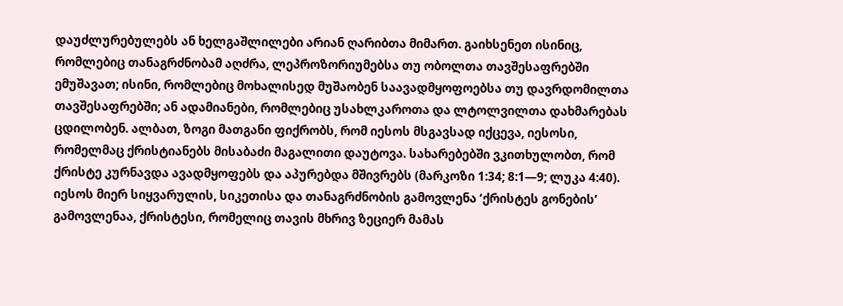დაუძლურებულებს ან ხელგაშლილები არიან ღარიბთა მიმართ. გაიხსენეთ ისინიც, რომლებიც თანაგრძნობამ აღძრა, ლეპროზორიუმებსა თუ ობოლთა თავშესაფრებში ემუშავათ; ისინი, რომლებიც მოხალისედ მუშაობენ საავადმყოფოებსა თუ დავრდომილთა თავშესაფრებში; ან ადამიანები, რომლებიც უსახლკაროთა და ლტოლვილთა დახმარებას ცდილობენ. ალბათ, ზოგი მათგანი ფიქრობს, რომ იესოს მსგავსად იქცევა, იესოსი, რომელმაც ქრისტიანებს მისაბაძი მაგალითი დაუტოვა. სახარებებში ვკითხულობთ, რომ ქრისტე კურნავდა ავადმყოფებს და აპურებდა მშივრებს (მარკოზი 1:34; 8:1—9; ლუკა 4:40). იესოს მიერ სიყვარულის, სიკეთისა და თანაგრძნობის გამოვლენა ‘ქრისტეს გონების’ გამოვლენაა, ქრისტესი, რომელიც თავის მხრივ ზეციერ მამას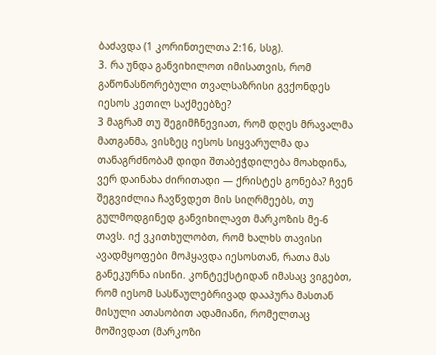ბაძავდა (1 კორინთელთა 2:16, სსგ).
3. რა უნდა განვიხილოთ იმისათვის, რომ გაწონასწორებული თვალსაზრისი გვქონდეს იესოს კეთილ საქმეებზე?
3 მაგრამ თუ შეგიმჩნევიათ, რომ დღეს მრავალმა მათგანმა, ვისზეც იესოს სიყვარულმა და თანაგრძნობამ დიდი შთაბეჭდილება მოახდინა, ვერ დაინახა ძირითადი — ქრისტეს გონება? ჩვენ შეგვიძლია ჩავწვდეთ მის სიღრმეებს, თუ გულმოდგინედ განვიხილავთ მარკოზის მე-6 თავს. იქ ვკითხულობთ, რომ ხალხს თავისი ავადმყოფები მოჰყავდა იესოსთან, რათა მას განეკურნა ისინი. კონტექსტიდან იმასაც ვიგებთ, რომ იესომ სასწაულებრივად დააპურა მასთან მისული ათასობით ადამიანი, რომელთაც მოშივდათ (მარკოზი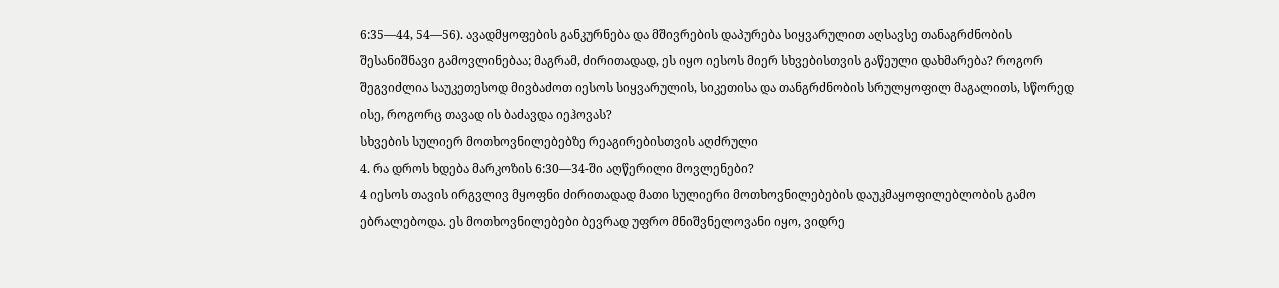6:35—44, 54—56). ავადმყოფების განკურნება და მშივრების დაპურება სიყვარულით აღსავსე თანაგრძნობის შესანიშნავი გამოვლინებაა; მაგრამ, ძირითადად, ეს იყო იესოს მიერ სხვებისთვის გაწეული დახმარება? როგორ შეგვიძლია საუკეთესოდ მივბაძოთ იესოს სიყვარულის, სიკეთისა და თანგრძნობის სრულყოფილ მაგალითს, სწორედ ისე, როგორც თავად ის ბაძავდა იეჰოვას?
სხვების სულიერ მოთხოვნილებებზე რეაგირებისთვის აღძრული
4. რა დროს ხდება მარკოზის 6:30—34-ში აღწერილი მოვლენები?
4 იესოს თავის ირგვლივ მყოფნი ძირითადად მათი სულიერი მოთხოვნილებების დაუკმაყოფილებლობის გამო ებრალებოდა. ეს მოთხოვნილებები ბევრად უფრო მნიშვნელოვანი იყო, ვიდრე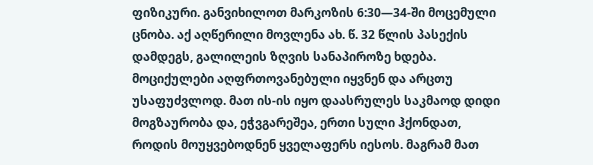ფიზიკური. განვიხილოთ მარკოზის 6:30—34-ში მოცემული ცნობა. აქ აღწერილი მოვლენა ახ. წ. 32 წლის პასექის დამდეგს, გალილეის ზღვის სანაპიროზე ხდება. მოციქულები აღფრთოვანებული იყვნენ და არცთუ უსაფუძვლოდ. მათ ის-ის იყო დაასრულეს საკმაოდ დიდი მოგზაურობა და, ეჭვგარეშეა, ერთი სული ჰქონდათ, როდის მოუყვებოდნენ ყველაფერს იესოს. მაგრამ მათ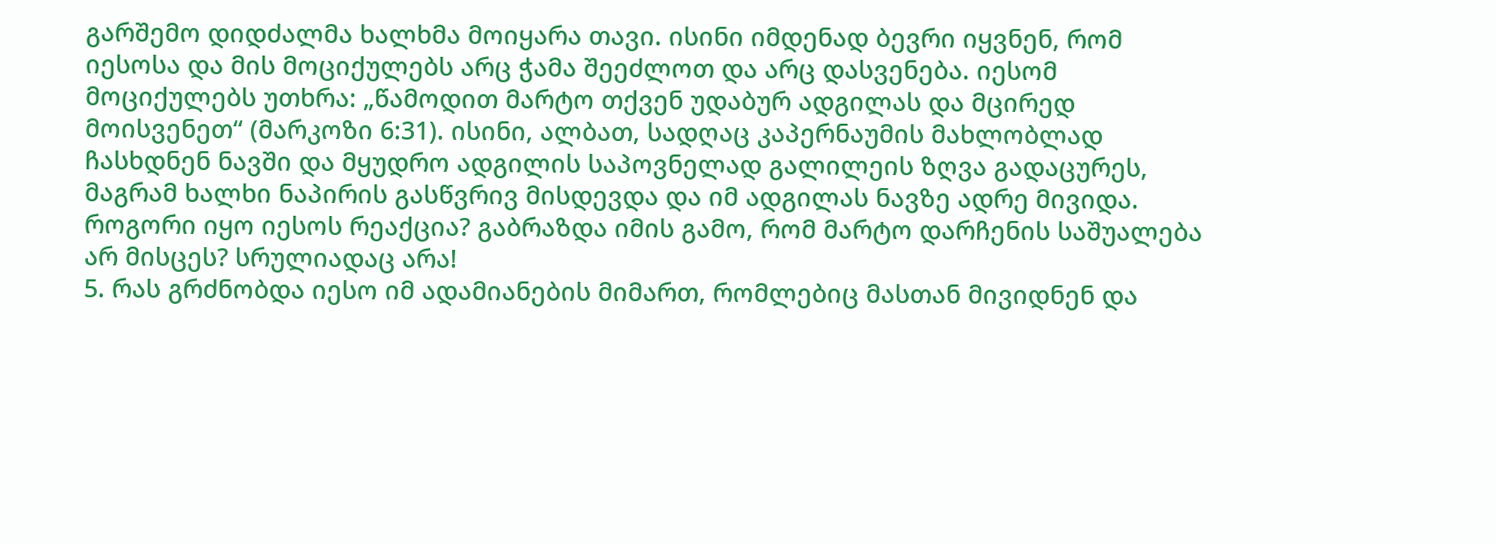გარშემო დიდძალმა ხალხმა მოიყარა თავი. ისინი იმდენად ბევრი იყვნენ, რომ იესოსა და მის მოციქულებს არც ჭამა შეეძლოთ და არც დასვენება. იესომ მოციქულებს უთხრა: „წამოდით მარტო თქვენ უდაბურ ადგილას და მცირედ მოისვენეთ“ (მარკოზი 6:31). ისინი, ალბათ, სადღაც კაპერნაუმის მახლობლად ჩასხდნენ ნავში და მყუდრო ადგილის საპოვნელად გალილეის ზღვა გადაცურეს, მაგრამ ხალხი ნაპირის გასწვრივ მისდევდა და იმ ადგილას ნავზე ადრე მივიდა. როგორი იყო იესოს რეაქცია? გაბრაზდა იმის გამო, რომ მარტო დარჩენის საშუალება არ მისცეს? სრულიადაც არა!
5. რას გრძნობდა იესო იმ ადამიანების მიმართ, რომლებიც მასთან მივიდნენ და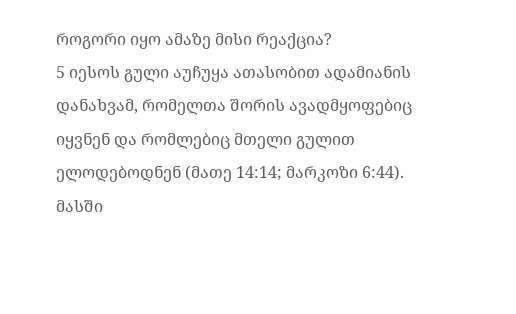როგორი იყო ამაზე მისი რეაქცია?
5 იესოს გული აუჩუყა ათასობით ადამიანის დანახვამ, რომელთა შორის ავადმყოფებიც იყვნენ და რომლებიც მთელი გულით ელოდებოდნენ (მათე 14:14; მარკოზი 6:44). მასში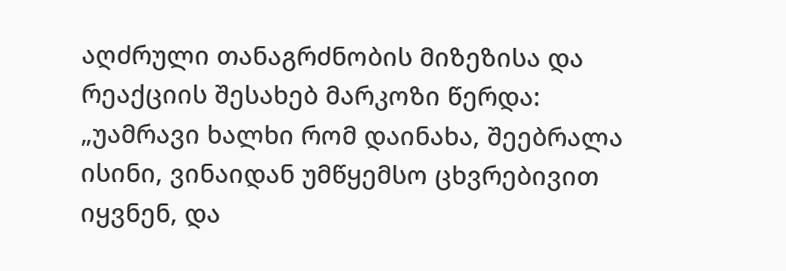აღძრული თანაგრძნობის მიზეზისა და რეაქციის შესახებ მარკოზი წერდა: „უამრავი ხალხი რომ დაინახა, შეებრალა ისინი, ვინაიდან უმწყემსო ცხვრებივით იყვნენ, და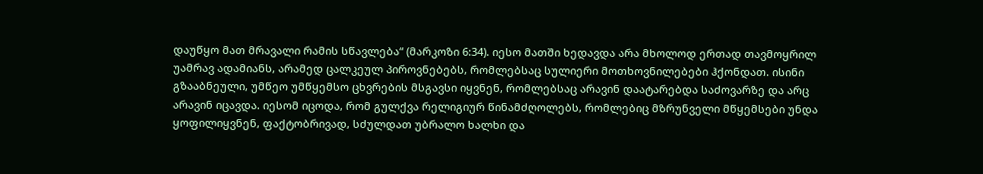დაუწყო მათ მრავალი რამის სწავლება“ (მარკოზი 6:34). იესო მათში ხედავდა არა მხოლოდ ერთად თავმოყრილ უამრავ ადამიანს, არამედ ცალკეულ პიროვნებებს, რომლებსაც სულიერი მოთხოვნილებები ჰქონდათ. ისინი გზააბნეული, უმწეო უმწყემსო ცხვრების მსგავსი იყვნენ, რომლებსაც არავინ დაატარებდა საძოვარზე და არც არავინ იცავდა. იესომ იცოდა, რომ გულქვა რელიგიურ წინამძღოლებს, რომლებიც მზრუნველი მწყემსები უნდა ყოფილიყვნენ, ფაქტობრივად, სძულდათ უბრალო ხალხი და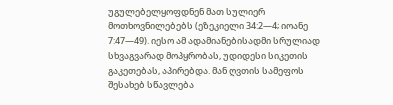უგულებელყოფდნენ მათ სულიერ მოთხოვნილებებს (ეზეკიელი 34:2—4; იოანე 7:47—49). იესო ამ ადამიანებისადმი სრულიად სხვაგვარად მოპყრობას, უდიდესი სიკეთის გაკეთებას, აპირებდა. მან ღვთის სამეფოს შესახებ სწავლება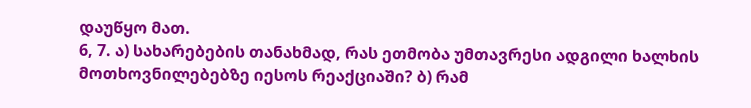დაუწყო მათ.
6, 7. ა) სახარებების თანახმად, რას ეთმობა უმთავრესი ადგილი ხალხის მოთხოვნილებებზე იესოს რეაქციაში? ბ) რამ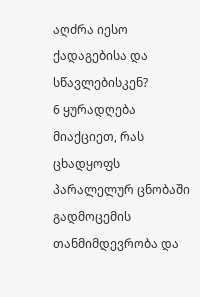აღძრა იესო ქადაგებისა და სწავლებისკენ?
6 ყურადღება მიაქციეთ, რას ცხადყოფს პარალელურ ცნობაში გადმოცემის თანმიმდევრობა და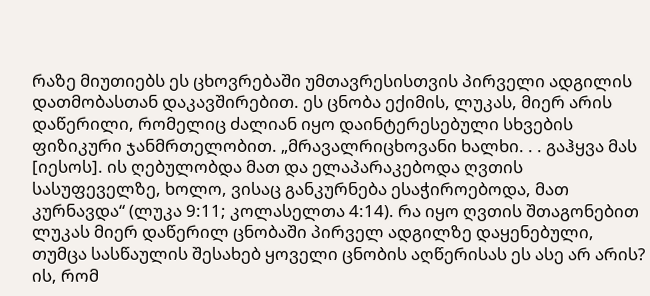რაზე მიუთიებს ეს ცხოვრებაში უმთავრესისთვის პირველი ადგილის დათმობასთან დაკავშირებით. ეს ცნობა ექიმის, ლუკას, მიერ არის დაწერილი, რომელიც ძალიან იყო დაინტერესებული სხვების ფიზიკური ჯანმრთელობით. „მრავალრიცხოვანი ხალხი. . . გაჰყვა მას [იესოს]. ის ღებულობდა მათ და ელაპარაკებოდა ღვთის სასუფეველზე, ხოლო, ვისაც განკურნება ესაჭიროებოდა, მათ კურნავდა“ (ლუკა 9:11; კოლასელთა 4:14). რა იყო ღვთის შთაგონებით ლუკას მიერ დაწერილ ცნობაში პირველ ადგილზე დაყენებული, თუმცა სასწაულის შესახებ ყოველი ცნობის აღწერისას ეს ასე არ არის? ის, რომ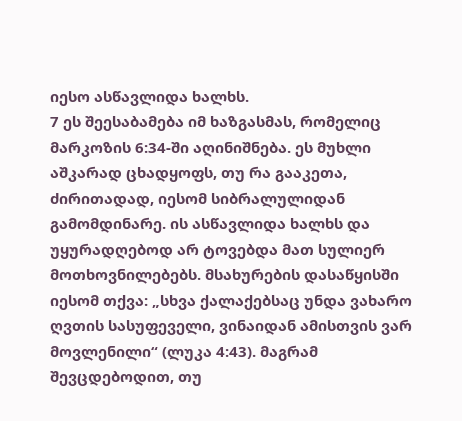იესო ასწავლიდა ხალხს.
7 ეს შეესაბამება იმ ხაზგასმას, რომელიც მარკოზის 6:34-ში აღინიშნება. ეს მუხლი აშკარად ცხადყოფს, თუ რა გააკეთა, ძირითადად, იესომ სიბრალულიდან გამომდინარე. ის ასწავლიდა ხალხს და უყურადღებოდ არ ტოვებდა მათ სულიერ მოთხოვნილებებს. მსახურების დასაწყისში იესომ თქვა: „სხვა ქალაქებსაც უნდა ვახარო ღვთის სასუფეველი, ვინაიდან ამისთვის ვარ მოვლენილი“ (ლუკა 4:43). მაგრამ შევცდებოდით, თუ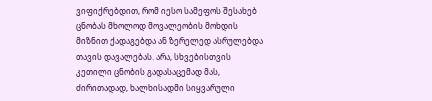ვიფიქრებდით, რომ იესო სამეფოს შესახებ ცნობას მხოლოდ მოვალეობის მოხდის მიზნით ქადაგებდა ან ზერელედ ასრულებდა თავის დავალებას. არა, სხვებისთვის კეთილი ცნობის გადასაცემად მას, ძირითადად, ხალხისადმი სიყვარული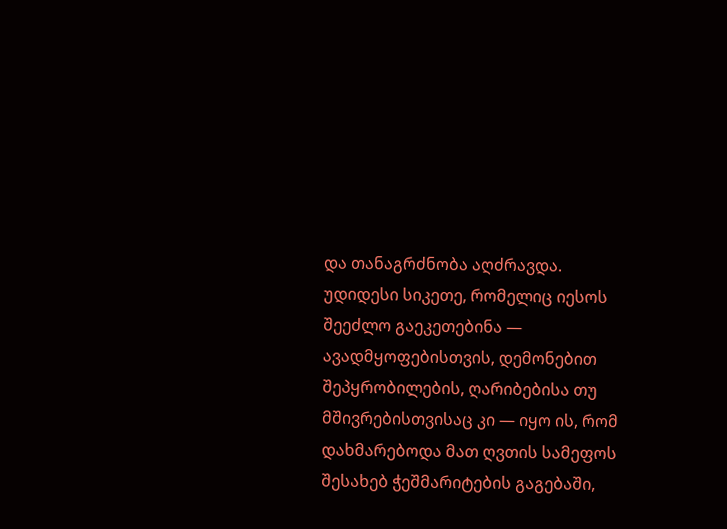და თანაგრძნობა აღძრავდა. უდიდესი სიკეთე, რომელიც იესოს შეეძლო გაეკეთებინა — ავადმყოფებისთვის, დემონებით შეპყრობილების, ღარიბებისა თუ მშივრებისთვისაც კი — იყო ის, რომ დახმარებოდა მათ ღვთის სამეფოს შესახებ ჭეშმარიტების გაგებაში,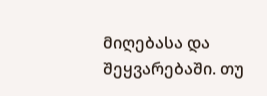მიღებასა და შეყვარებაში. თუ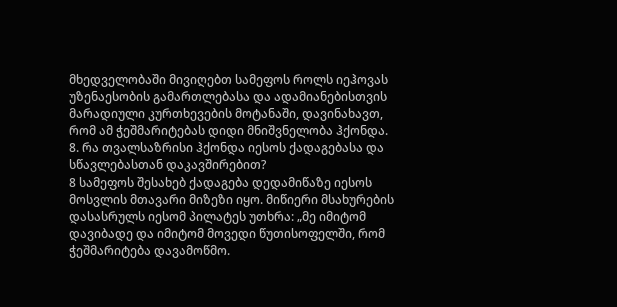მხედველობაში მივიღებთ სამეფოს როლს იეჰოვას უზენაესობის გამართლებასა და ადამიანებისთვის მარადიული კურთხევების მოტანაში, დავინახავთ, რომ ამ ჭეშმარიტებას დიდი მნიშვნელობა ჰქონდა.
8. რა თვალსაზრისი ჰქონდა იესოს ქადაგებასა და სწავლებასთან დაკავშირებით?
8 სამეფოს შესახებ ქადაგება დედამიწაზე იესოს მოსვლის მთავარი მიზეზი იყო. მიწიერი მსახურების დასასრულს იესომ პილატეს უთხრა: „მე იმიტომ დავიბადე და იმიტომ მოვედი წუთისოფელში, რომ ჭეშმარიტება დავამოწმო.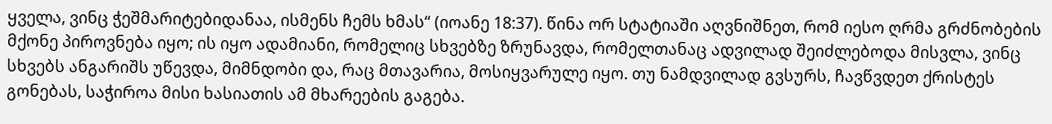ყველა, ვინც ჭეშმარიტებიდანაა, ისმენს ჩემს ხმას“ (იოანე 18:37). წინა ორ სტატიაში აღვნიშნეთ, რომ იესო ღრმა გრძნობების მქონე პიროვნება იყო; ის იყო ადამიანი, რომელიც სხვებზე ზრუნავდა, რომელთანაც ადვილად შეიძლებოდა მისვლა, ვინც სხვებს ანგარიშს უწევდა, მიმნდობი და, რაც მთავარია, მოსიყვარულე იყო. თუ ნამდვილად გვსურს, ჩავწვდეთ ქრისტეს გონებას, საჭიროა მისი ხასიათის ამ მხარეების გაგება.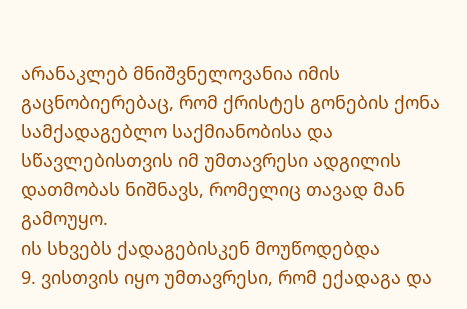არანაკლებ მნიშვნელოვანია იმის გაცნობიერებაც, რომ ქრისტეს გონების ქონა სამქადაგებლო საქმიანობისა და სწავლებისთვის იმ უმთავრესი ადგილის დათმობას ნიშნავს, რომელიც თავად მან გამოუყო.
ის სხვებს ქადაგებისკენ მოუწოდებდა
9. ვისთვის იყო უმთავრესი, რომ ექადაგა და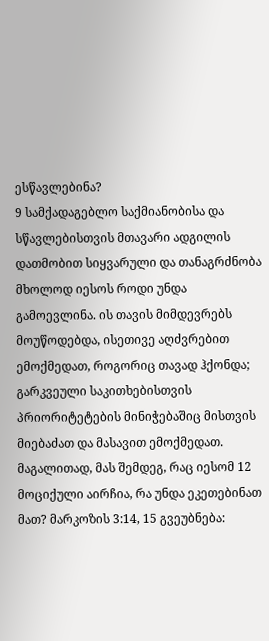ესწავლებინა?
9 სამქადაგებლო საქმიანობისა და სწავლებისთვის მთავარი ადგილის დათმობით სიყვარული და თანაგრძნობა მხოლოდ იესოს როდი უნდა გამოევლინა. ის თავის მიმდევრებს მოუწოდებდა, ისეთივე აღძვრებით ემოქმედათ, როგორიც თავად ჰქონდა; გარკვეული საკითხებისთვის პრიორიტეტების მინიჭებაშიც მისთვის მიებაძათ და მასავით ემოქმედათ. მაგალითად, მას შემდეგ, რაც იესომ 12 მოციქული აირჩია, რა უნდა ეკეთებინათ მათ? მარკოზის 3:14, 15 გვეუბნება: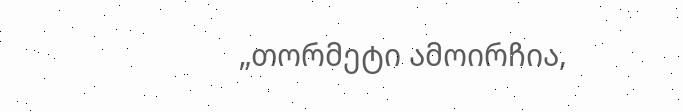„თორმეტი ამოირჩია,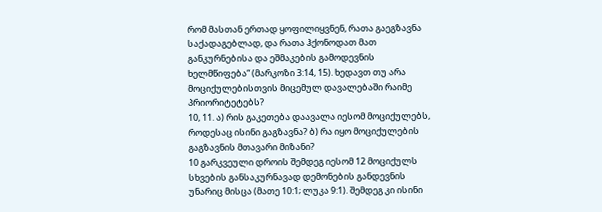რომ მასთან ერთად ყოფილიყვნენ, რათა გაეგზავნა საქადაგებლად, და რათა ჰქონოდათ მათ განკურნებისა და ეშმაკების გამოდევნის ხელმწიფება“ (მარკოზი 3:14, 15). ხედავთ თუ არა მოციქულებისთვის მიცემულ დავალებაში რაიმე პრიორიტეტებს?
10, 11. ა) რის გაკეთება დაავალა იესომ მოციქულებს, როდესაც ისინი გაგზავნა? ბ) რა იყო მოციქულების გაგზავნის მთავარი მიზანი?
10 გარკვეული დროის შემდეგ იესომ 12 მოციქულს სხვების განსაკურნავად დემონების განდევნის უნარიც მისცა (მათე 10:1; ლუკა 9:1). შემდეგ კი ისინი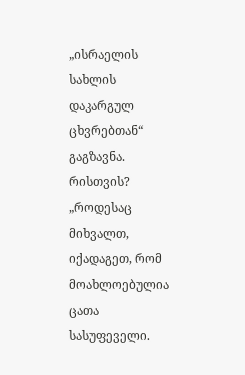„ისრაელის სახლის დაკარგულ ცხვრებთან“ გაგზავნა. რისთვის? „როდესაც მიხვალთ, იქადაგეთ, რომ მოახლოებულია ცათა სასუფეველი.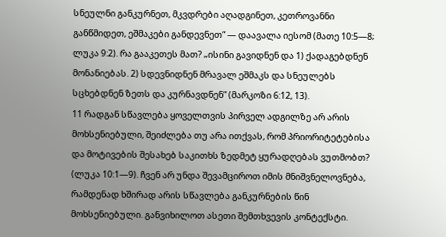სნეულნი განკურნეთ, მკვდრები აღადგინეთ, კეთროვანნი განწმიდეთ, ეშმაკები განდევნეთ“ — დაავალა იესომ (მათე 10:5—8; ლუკა 9:2). რა გააკეთეს მათ? „ისინი გავიდნენ და 1) ქადაგებდნენ მონანიებას. 2) სდევნიდნენ მრავალ ეშმაკს და სნეულებს სცხებდნენ ზეთს და კურნავდნენ“ (მარკოზი 6:12, 13).
11 რადგან სწავლება ყოველთვის პირველ ადგილზე არ არის მოხსენიებული, შეიძლება თუ არა ითქვას, რომ პრიორიტეტებისა და მოტივების შესახებ საკითხს ზედმეტ ყურადღებას ვუთმობთ? (ლუკა 10:1—9). ჩვენ არ უნდა შევამციროთ იმის მნიშვნელოვნება, რამდენად ხშირად არის სწავლება განკურნების წინ მოხსენიებული. განვიხილოთ ასეთი შემთხვევის კონტექსტი.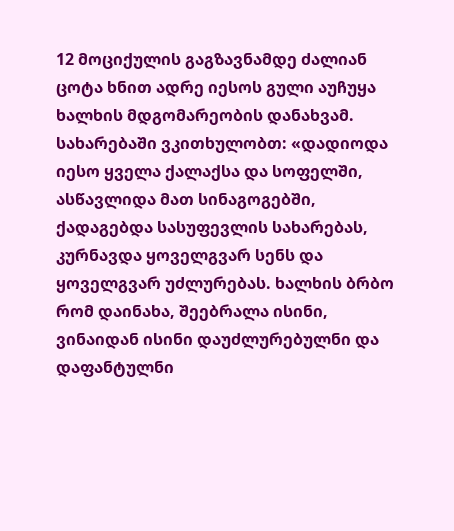12 მოციქულის გაგზავნამდე ძალიან ცოტა ხნით ადრე იესოს გული აუჩუყა ხალხის მდგომარეობის დანახვამ. სახარებაში ვკითხულობთ: «დადიოდა იესო ყველა ქალაქსა და სოფელში, ასწავლიდა მათ სინაგოგებში, ქადაგებდა სასუფევლის სახარებას, კურნავდა ყოველგვარ სენს და ყოველგვარ უძლურებას. ხალხის ბრბო რომ დაინახა, შეებრალა ისინი, ვინაიდან ისინი დაუძლურებულნი და დაფანტულნი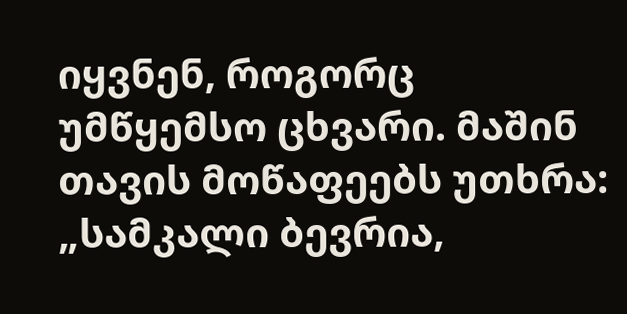იყვნენ, როგორც უმწყემსო ცხვარი. მაშინ თავის მოწაფეებს უთხრა: „სამკალი ბევრია,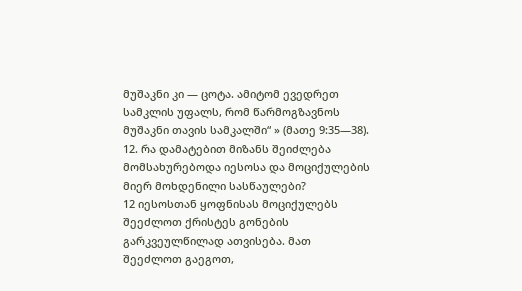მუშაკნი კი — ცოტა. ამიტომ ევედრეთ სამკლის უფალს, რომ წარმოგზავნოს მუშაკნი თავის სამკალში“ » (მათე 9:35—38).
12. რა დამატებით მიზანს შეიძლება მომსახურებოდა იესოსა და მოციქულების მიერ მოხდენილი სასწაულები?
12 იესოსთან ყოფნისას მოციქულებს შეეძლოთ ქრისტეს გონების გარკვეულწილად ათვისება. მათ შეეძლოთ გაეგოთ,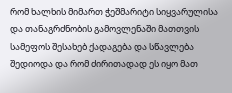რომ ხალხის მიმართ ჭეშმარიტი სიყვარულისა და თანაგრძნობის გამოვლენაში მათთვის სამეფოს შესახებ ქადაგება და სწავლება შედიოდა და რომ ძირითადად ეს იყო მათ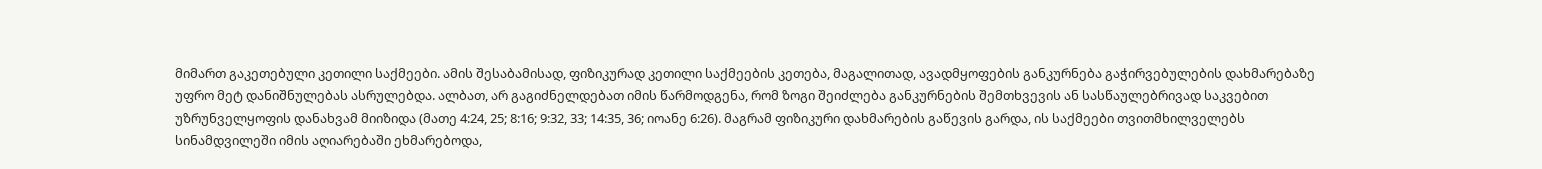მიმართ გაკეთებული კეთილი საქმეები. ამის შესაბამისად, ფიზიკურად კეთილი საქმეების კეთება, მაგალითად, ავადმყოფების განკურნება გაჭირვებულების დახმარებაზე უფრო მეტ დანიშნულებას ასრულებდა. ალბათ, არ გაგიძნელდებათ იმის წარმოდგენა, რომ ზოგი შეიძლება განკურნების შემთხვევის ან სასწაულებრივად საკვებით უზრუნველყოფის დანახვამ მიიზიდა (მათე 4:24, 25; 8:16; 9:32, 33; 14:35, 36; იოანე 6:26). მაგრამ ფიზიკური დახმარების გაწევის გარდა, ის საქმეები თვითმხილველებს სინამდვილეში იმის აღიარებაში ეხმარებოდა,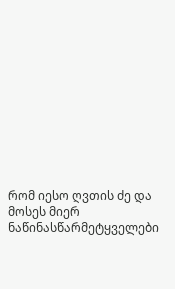რომ იესო ღვთის ძე და მოსეს მიერ ნაწინასწარმეტყველები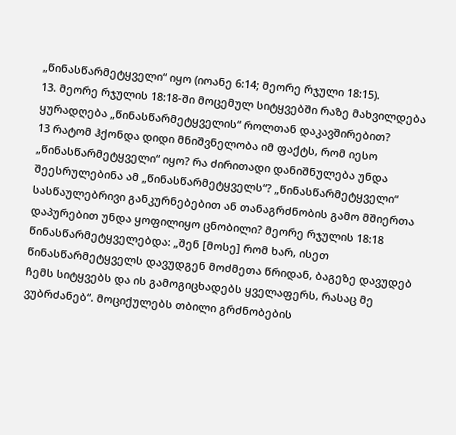„წინასწარმეტყველი“ იყო (იოანე 6:14; მეორე რჯული 18:15).
13. მეორე რჯულის 18:18-ში მოცემულ სიტყვებში რაზე მახვილდება ყურადღება „წინასწარმეტყველის“ როლთან დაკავშირებით?
13 რატომ ჰქონდა დიდი მნიშვნელობა იმ ფაქტს, რომ იესო „წინასწარმეტყველი“ იყო? რა ძირითადი დანიშნულება უნდა შეესრულებინა ამ „წინასწარმეტყველს“? „წინასწარმეტყველი“ სასწაულებრივი განკურნებებით ან თანაგრძნობის გამო მშიერთა დაპურებით უნდა ყოფილიყო ცნობილი? მეორე რჯულის 18:18 წინასწარმეტყველებდა: „შენ [მოსე] რომ ხარ, ისეთ წინასწარმეტყველს დავუდგენ მოძმეთა წრიდან, ბაგეზე დავუდებ ჩემს სიტყვებს და ის გამოგიცხადებს ყველაფერს, რასაც მე ვუბრძანებ“. მოციქულებს თბილი გრძნობების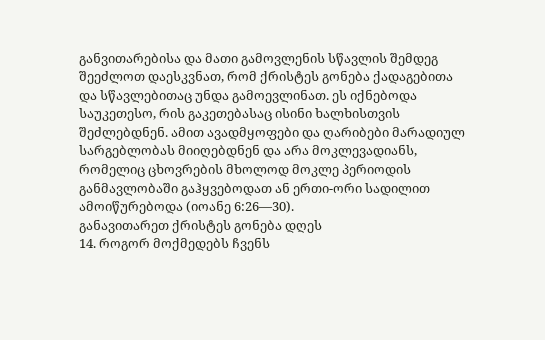განვითარებისა და მათი გამოვლენის სწავლის შემდეგ შეეძლოთ დაესკვნათ, რომ ქრისტეს გონება ქადაგებითა და სწავლებითაც უნდა გამოევლინათ. ეს იქნებოდა საუკეთესო, რის გაკეთებასაც ისინი ხალხისთვის შეძლებდნენ. ამით ავადმყოფები და ღარიბები მარადიულ სარგებლობას მიიღებდნენ და არა მოკლევადიანს, რომელიც ცხოვრების მხოლოდ მოკლე პერიოდის განმავლობაში გაჰყვებოდათ ან ერთი-ორი სადილით ამოიწურებოდა (იოანე 6:26—30).
განავითარეთ ქრისტეს გონება დღეს
14. როგორ მოქმედებს ჩვენს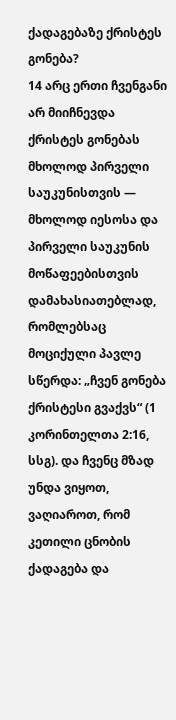ქადაგებაზე ქრისტეს გონება?
14 არც ერთი ჩვენგანი არ მიიჩნევდა ქრისტეს გონებას მხოლოდ პირველი საუკუნისთვის — მხოლოდ იესოსა და პირველი საუკუნის მოწაფეებისთვის დამახასიათებლად, რომლებსაც მოციქული პავლე სწერდა: „ჩვენ გონება ქრისტესი გვაქვს“ (1 კორინთელთა 2:16, სსგ). და ჩვენც მზად უნდა ვიყოთ, ვაღიაროთ, რომ კეთილი ცნობის ქადაგება და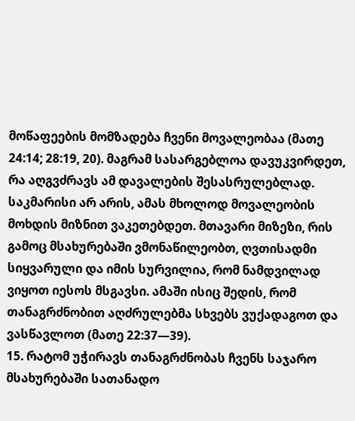მოწაფეების მომზადება ჩვენი მოვალეობაა (მათე 24:14; 28:19, 20). მაგრამ სასარგებლოა დავუკვირდეთ, რა აღგვძრავს ამ დავალების შესასრულებლად. საკმარისი არ არის, ამას მხოლოდ მოვალეობის მოხდის მიზნით ვაკეთებდეთ. მთავარი მიზეზი, რის გამოც მსახურებაში ვმონაწილეობთ, ღვთისადმი სიყვარული და იმის სურვილია, რომ ნამდვილად ვიყოთ იესოს მსგავსი. ამაში ისიც შედის, რომ თანაგრძნობით აღძრულებმა სხვებს ვუქადაგოთ და ვასწავლოთ (მათე 22:37—39).
15. რატომ უჭირავს თანაგრძნობას ჩვენს საჯარო მსახურებაში სათანადო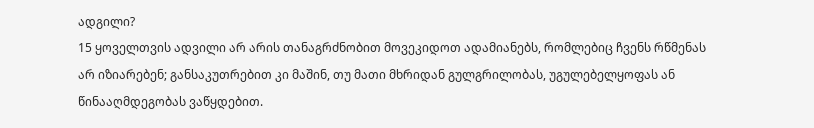ადგილი?
15 ყოველთვის ადვილი არ არის თანაგრძნობით მოვეკიდოთ ადამიანებს, რომლებიც ჩვენს რწმენას არ იზიარებენ; განსაკუთრებით კი მაშინ, თუ მათი მხრიდან გულგრილობას, უგულებელყოფას ან წინააღმდეგობას ვაწყდებით.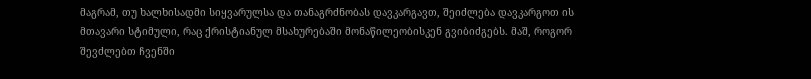მაგრამ, თუ ხალხისადმი სიყვარულსა და თანაგრძნობას დავკარგავთ, შეიძლება დავკარგოთ ის მთავარი სტიმული, რაც ქრისტიანულ მსახურებაში მონაწილეობისკენ გვიბიძგებს. მაშ, როგორ შევძლებთ ჩვენში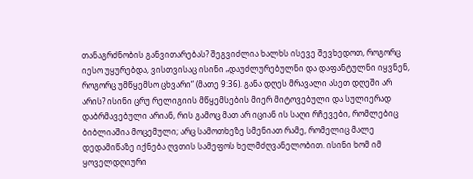თანაგრძნობის განვითარებას? შეგვიძლია ხალხს ისევე შევხედოთ, როგორც იესო უყურებდა, ვისთვისაც ისინი „დაუძლურებულნი და დაფანტულნი იყვნენ, როგორც უმწყემსო ცხვარი“ (მათე 9:36). განა დღეს მრავალი ასეთ დღეში არ არის? ისინი ცრუ რელიგიის მწყემსების მიერ მიტოვებული და სულიერად დაბრმავებული არიან, რის გამოც მათ არ იციან ის საღი რჩევები, რომლებიც ბიბლიაშია მოცემული; არც სამოთხეზე სმენიათ რამე, რომელიც მალე დედამიწაზე იქნება ღვთის სამეფოს ხელმძღვანელობით. ისინი ხომ იმ ყოველდღიური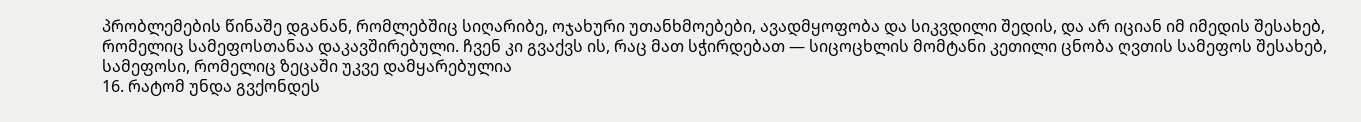პრობლემების წინაშე დგანან, რომლებშიც სიღარიბე, ოჯახური უთანხმოებები, ავადმყოფობა და სიკვდილი შედის, და არ იციან იმ იმედის შესახებ, რომელიც სამეფოსთანაა დაკავშირებული. ჩვენ კი გვაქვს ის, რაც მათ სჭირდებათ — სიცოცხლის მომტანი კეთილი ცნობა ღვთის სამეფოს შესახებ, სამეფოსი, რომელიც ზეცაში უკვე დამყარებულია
16. რატომ უნდა გვქონდეს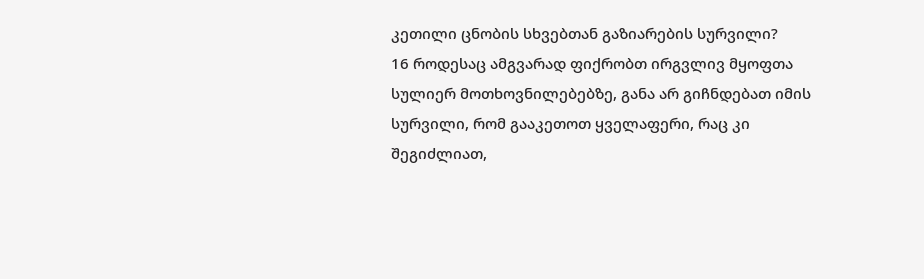კეთილი ცნობის სხვებთან გაზიარების სურვილი?
16 როდესაც ამგვარად ფიქრობთ ირგვლივ მყოფთა სულიერ მოთხოვნილებებზე, განა არ გიჩნდებათ იმის სურვილი, რომ გააკეთოთ ყველაფერი, რაც კი შეგიძლიათ,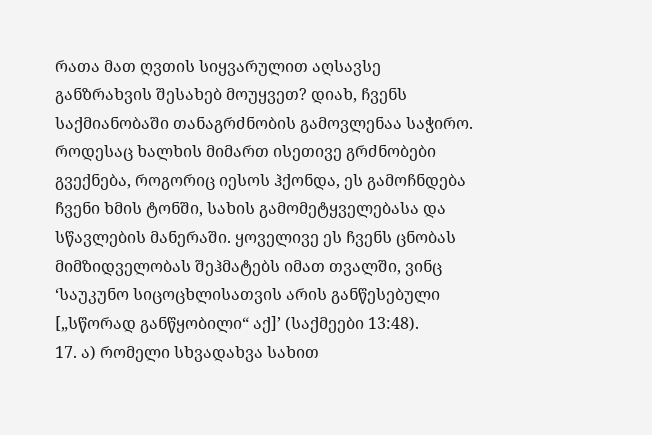რათა მათ ღვთის სიყვარულით აღსავსე განზრახვის შესახებ მოუყვეთ? დიახ, ჩვენს საქმიანობაში თანაგრძნობის გამოვლენაა საჭირო. როდესაც ხალხის მიმართ ისეთივე გრძნობები გვექნება, როგორიც იესოს ჰქონდა, ეს გამოჩნდება ჩვენი ხმის ტონში, სახის გამომეტყველებასა და სწავლების მანერაში. ყოველივე ეს ჩვენს ცნობას მიმზიდველობას შეჰმატებს იმათ თვალში, ვინც ‘საუკუნო სიცოცხლისათვის არის განწესებული [„სწორად განწყობილი“ აქ]’ (საქმეები 13:48).
17. ა) რომელი სხვადახვა სახით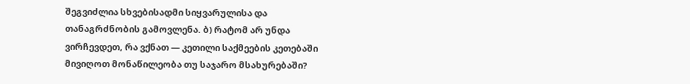შეგვიძლია სხვებისადმი სიყვარულისა და თანაგრძნობის გამოვლენა. ბ) რატომ არ უნდა ვირჩევდეთ, რა ვქნათ — კეთილი საქმეების კეთებაში მივიღოთ მონაწილეობა თუ საჯარო მსახურებაში?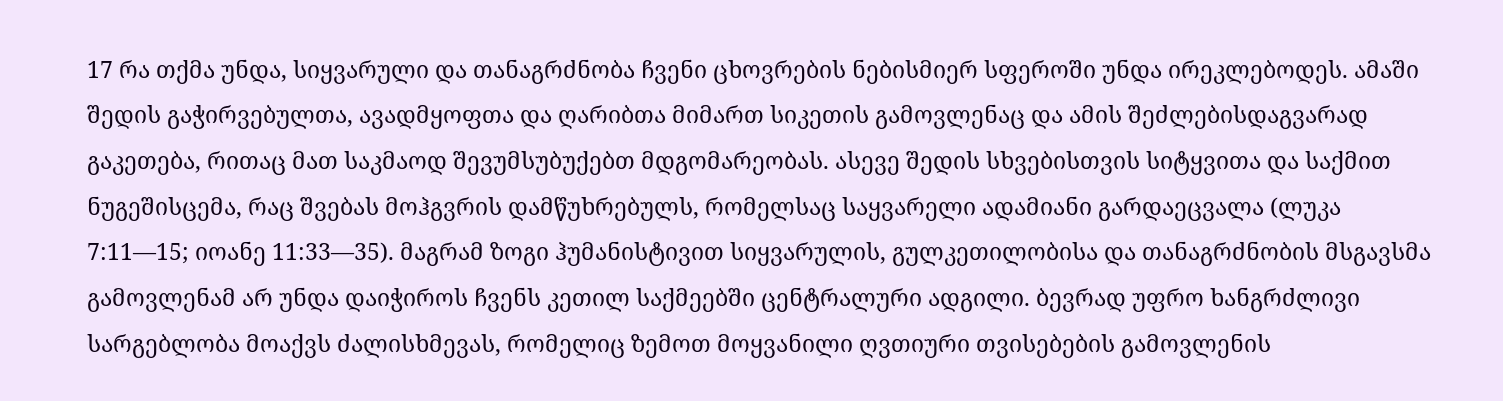17 რა თქმა უნდა, სიყვარული და თანაგრძნობა ჩვენი ცხოვრების ნებისმიერ სფეროში უნდა ირეკლებოდეს. ამაში შედის გაჭირვებულთა, ავადმყოფთა და ღარიბთა მიმართ სიკეთის გამოვლენაც და ამის შეძლებისდაგვარად გაკეთება, რითაც მათ საკმაოდ შევუმსუბუქებთ მდგომარეობას. ასევე შედის სხვებისთვის სიტყვითა და საქმით ნუგეშისცემა, რაც შვებას მოჰგვრის დამწუხრებულს, რომელსაც საყვარელი ადამიანი გარდაეცვალა (ლუკა 7:11—15; იოანე 11:33—35). მაგრამ ზოგი ჰუმანისტივით სიყვარულის, გულკეთილობისა და თანაგრძნობის მსგავსმა გამოვლენამ არ უნდა დაიჭიროს ჩვენს კეთილ საქმეებში ცენტრალური ადგილი. ბევრად უფრო ხანგრძლივი სარგებლობა მოაქვს ძალისხმევას, რომელიც ზემოთ მოყვანილი ღვთიური თვისებების გამოვლენის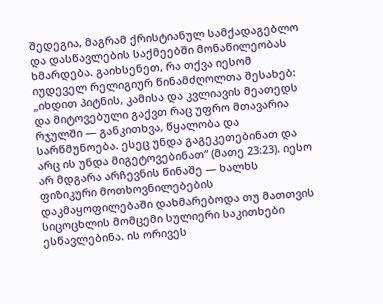შედეგია, მაგრამ ქრისტიანულ სამქადაგებლო და დასწავლების საქმეებში მონაწილეობას ხმარდება. გაიხსენეთ, რა თქვა იესომ იუდეველ რელიგიურ წინამძღოლთა შესახებ: „იხდით პიტნის, კამისა და კვლიავის მეათედს და მიტოვებული გაქვთ რაც უფრო მთავარია რჯულში — განკითხვა, წყალობა და სარწმუნოება. ესეც უნდა გაგეკეთებინათ და არც ის უნდა მიგეტოვებინათ“ (მათე 23:23). იესო არ მდგარა არჩევნის წინაშე — ხალხს ფიზიკური მოთხოვნილებების დაკმაყოფილებაში დახმარებოდა თუ მათთვის სიცოცხლის მომცემი სულიერი საკითხები ესწავლებინა. ის ორივეს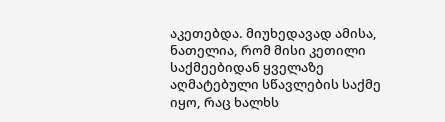აკეთებდა. მიუხედავად ამისა, ნათელია, რომ მისი კეთილი საქმეებიდან ყველაზე აღმატებული სწავლების საქმე იყო, რაც ხალხს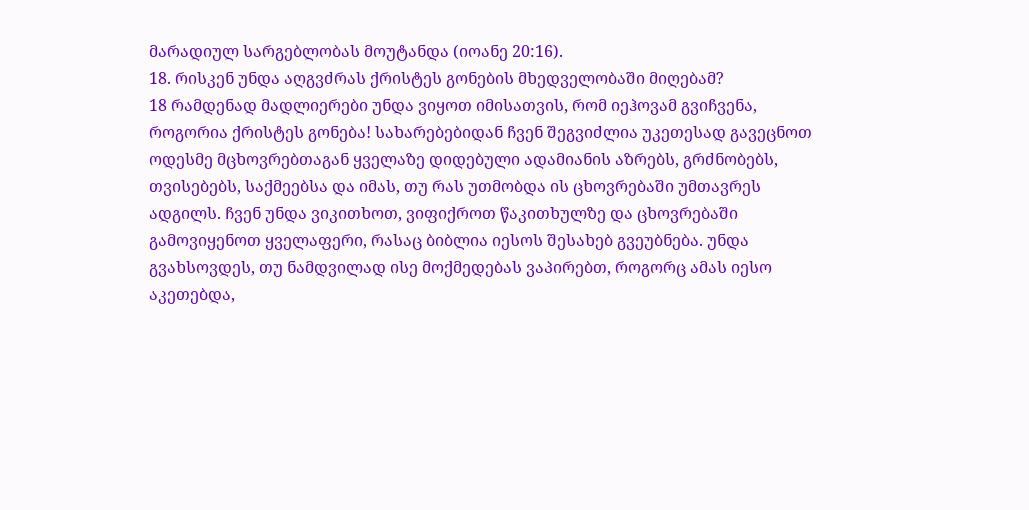მარადიულ სარგებლობას მოუტანდა (იოანე 20:16).
18. რისკენ უნდა აღგვძრას ქრისტეს გონების მხედველობაში მიღებამ?
18 რამდენად მადლიერები უნდა ვიყოთ იმისათვის, რომ იეჰოვამ გვიჩვენა, როგორია ქრისტეს გონება! სახარებებიდან ჩვენ შეგვიძლია უკეთესად გავეცნოთ ოდესმე მცხოვრებთაგან ყველაზე დიდებული ადამიანის აზრებს, გრძნობებს, თვისებებს, საქმეებსა და იმას, თუ რას უთმობდა ის ცხოვრებაში უმთავრეს ადგილს. ჩვენ უნდა ვიკითხოთ, ვიფიქროთ წაკითხულზე და ცხოვრებაში გამოვიყენოთ ყველაფერი, რასაც ბიბლია იესოს შესახებ გვეუბნება. უნდა გვახსოვდეს, თუ ნამდვილად ისე მოქმედებას ვაპირებთ, როგორც ამას იესო აკეთებდა,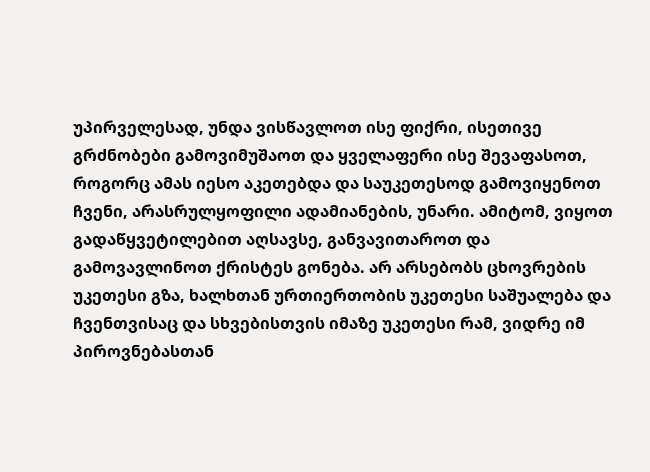უპირველესად, უნდა ვისწავლოთ ისე ფიქრი, ისეთივე გრძნობები გამოვიმუშაოთ და ყველაფერი ისე შევაფასოთ, როგორც ამას იესო აკეთებდა და საუკეთესოდ გამოვიყენოთ ჩვენი, არასრულყოფილი ადამიანების, უნარი. ამიტომ, ვიყოთ გადაწყვეტილებით აღსავსე, განვავითაროთ და გამოვავლინოთ ქრისტეს გონება. არ არსებობს ცხოვრების უკეთესი გზა, ხალხთან ურთიერთობის უკეთესი საშუალება და ჩვენთვისაც და სხვებისთვის იმაზე უკეთესი რამ, ვიდრე იმ პიროვნებასთან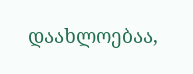დაახლოებაა,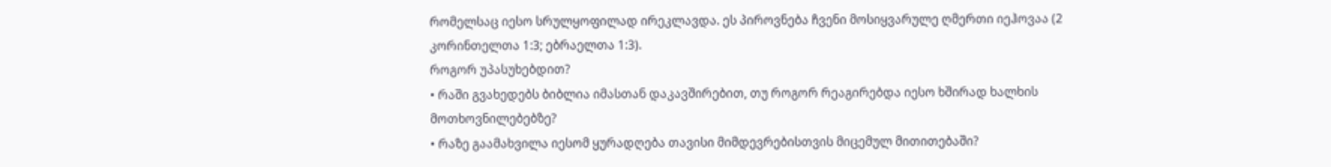რომელსაც იესო სრულყოფილად ირეკლავდა. ეს პიროვნება ჩვენი მოსიყვარულე ღმერთი იეჰოვაა (2 კორინთელთა 1:3; ებრაელთა 1:3).
როგორ უპასუხებდით?
• რაში გვახედებს ბიბლია იმასთან დაკავშირებით, თუ როგორ რეაგირებდა იესო ხშირად ხალხის მოთხოვნილებებზე?
• რაზე გაამახვილა იესომ ყურადღება თავისი მიმდევრებისთვის მიცემულ მითითებაში?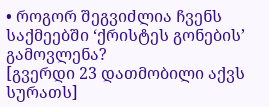• როგორ შეგვიძლია ჩვენს საქმეებში ‘ქრისტეს გონების’ გამოვლენა?
[გვერდი 23 დათმობილი აქვს სურათს]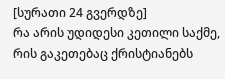[სურათი 24 გვერდზე]
რა არის უდიდესი კეთილი საქმე, რის გაკეთებაც ქრისტიანებს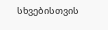სხვებისთვის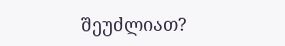შეუძლიათ?